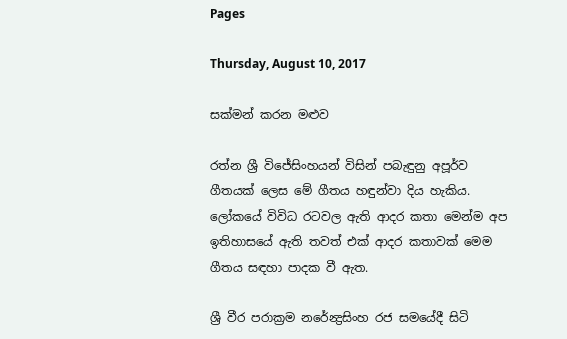Pages

Thursday, August 10, 2017

සක්මන් කරන මළුව

රත්න ශ්‍රී විජේසිංහයන් විසින් පබැඳුනු අපූර්ව ගීතයක් ලෙස මේ ගීතය හඳුන්වා දිය හැකිය. ලෝකයේ විවිධ රටවල ඇති ආදර කතා මෙන්ම අප ඉතිහාසයේ ඇති තවත් එක් ආදර කතාවක් මෙම ගීතය සඳහා පාදක වී ඇත.

ශ්‍රී වීර පරාක්‍රම නරේන්‍ද්‍රසිංහ රජ සමයේදී සිටි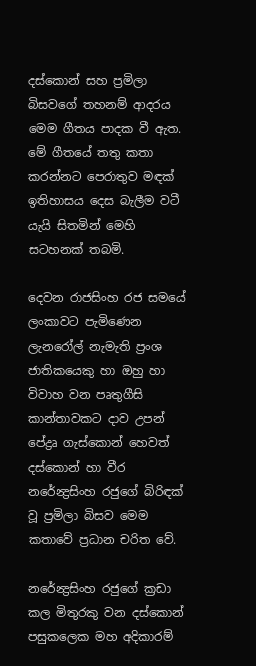දස්කොන් සහ ප්‍රමිලා බිසවගේ තහනම් ආදරය මෙම ගීතය පාදක වී ඇත. මේ ගීතයේ තතු කතා කරන්නට පෙරාතුව මඳක් ඉතිහාසය දෙස බැලීම වටී යැයි සිතමින් මෙහි සටහනක් තබමි.

දෙවන රාජසිංහ රජ සමයේ ලංකාවට පැමිණෙන ලැනරෝල් නැමැති ප්‍රංශ ජාතිකයෙකු හා ඔහු හා විවාහ වන පෘතුගීසි කාන්තාවකට දාව උපන් පේද්‍රෘ ගැස්කොන් හෙවත් දස්කොන් හා වීර නරේන්‍ද්‍රසිංහ රජුගේ බිරිඳක් වූ ප්‍රමිලා බිසව මෙම කතාවේ ප්‍රධාන චරිත වේ.

නරේන්‍ද්‍රසිංහ රජුගේ ක්‍රඩා කල මිතුරකු වන දස්කොන් පසුකලෙක මහ අදිකාරම්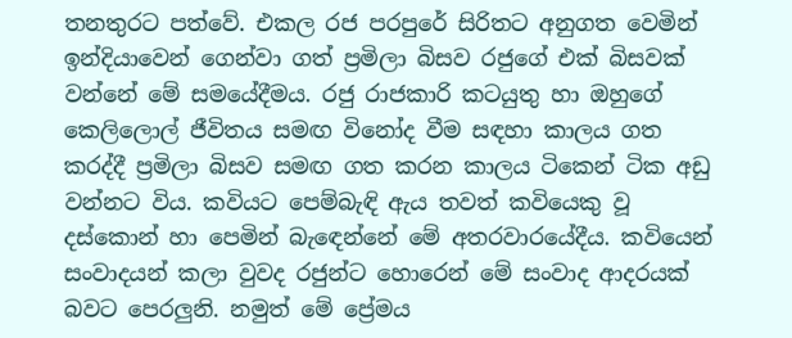තනතුරට පත්වේ. එකල රජ පරපුරේ සිරිතට අනුගත වෙමින් ඉන්දියාවෙන් ගෙන්වා ගත් ප්‍රමිලා බිසව රජුගේ එක් බිසවක් වන්නේ මේ සමයේදීමය. රජු රාජකාරි කටයුතු හා ඔහුගේ කෙලිලොල් ජීවිතය සමඟ විනෝද වීම සඳහා කාලය ගත කරද්දී ප්‍රමිලා බිසව සමඟ ගත කරන කාලය ටිකෙන් ටික අඩු වන්නට විය. කවියට පෙම්බැඳි ඇය තවත් කවියෙකු වූ දස්කොන් හා පෙමින් බැ‍ඳෙන්නේ මේ අතරවාරයේදීය. කවියෙන් සංවාදයන් කලා වුවද රජුන්ට හොරෙන් මේ සංවාද ආදරයක් බවට පෙරලුනි. නමුත් මේ ප්‍රේමය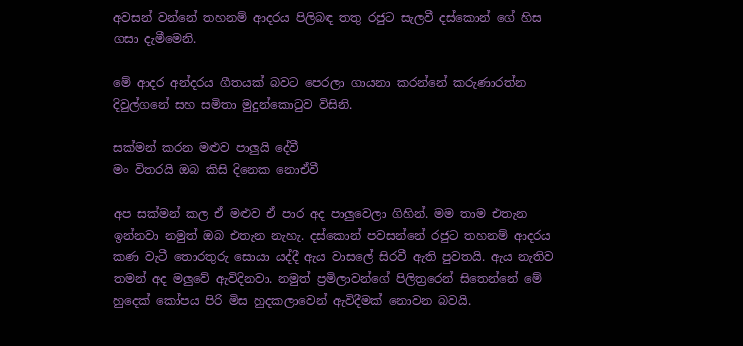අවසන්‍ වන්නේ තහනම් ආදරය පිලිබඳ තතු රජුට සැලවී දස්කොන් ‍ගේ හිස ගසා දැමීමෙනි.

මේ ආදර අන්දරය ගීතයක් බවට පෙරලා ගායනා කරන්නේ කරුණාරත්න දිවුල්ගනේ සහ සමිතා මුදුන්කොටුව විසිනි.

සක්මන් කරන මළුව පාලුයි දේවී
මං විතරයි ඔබ කිසි දිනෙක නොඒවී

අප සක්මන් කල ඒ මළුව ඒ පාර අද පාලුවෙලා ගිහින්. මම තාම එතැන ඉන්නවා නමුත් ඔබ එතැන නැහැ. දස්කොන් පවසන්නේ රජුට ‍තහනම් ආදරය කණ වැටී තොරතුරු සොයා යද්දී ඇය වාසලේ සිරවී ඇති පුවතයි. ඇය නැතිව තමන් අද මලුවේ ඇවිදිනවා. නමුත් ප්‍රමිලාවන්ගේ පිලිත්‍රරෙන් සිතෙන්නේ මේ හුදෙක් කෝපය පිරි මිස හුදකලාවෙන් ඇවිදීමක් නොවන බවයි.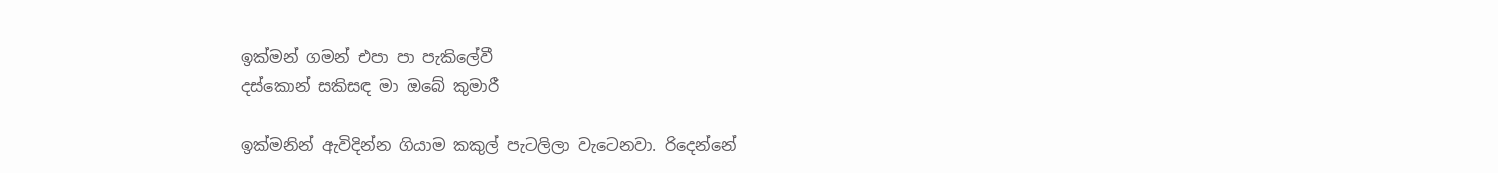ඉක්මන් ගමන් එපා පා පැකිලේවී
දස්කොන් සකිසඳ මා ඔබේ කුමාරී

ඉක්මනින් ඇවිදින්න ගියාම කකුල් පැටලිලා වැටෙනවා. රිදෙන්නේ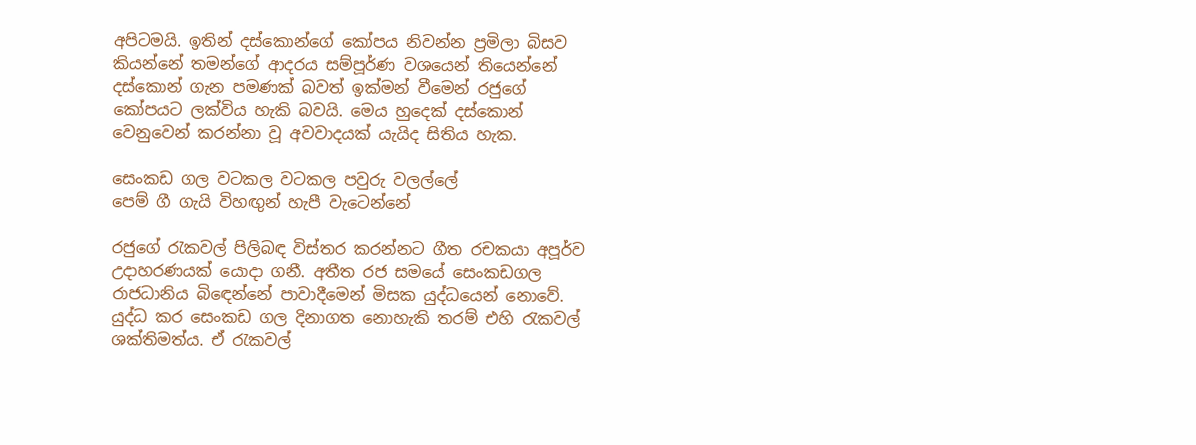අපිටමයි. ඉතින් දස්කොන්ගේ කෝපය නිවන්න ප්‍රමිලා බිසව කියන්නේ තමන්ගේ ආදරය සම්පූර්ණ වශයෙන් තියෙන්නේ දස්කොන් ගැන පමණක් බවත් ඉක්මන් වීමෙන් රජුගේ කෝපයට ලක්විය හැකි බවයි. මෙය හුදෙක් දස්කොන් වෙනුවෙන් කරන්නා වූ අවවාදයක් යැයිද සිතිය හැක.

සෙංකඩ ගල වටකල වටකල පවුරු වලල්ලේ
පෙම් ගී ගැයි විහඟුන් හැපී වැටෙන්නේ

රජුගේ රැකවල් පිලිබඳ විස්තර කරන්නට ගීත රචකයා අපූර්ව උදාහරණයක් යොදා ගනී. අතීත රජ සමයේ සෙංකඩගල රාජධානිය බි‍ඳෙන්නේ පාවාදීමෙන් මිසක යුද්ධයෙන් නොවේ. යුද්ධ කර සෙංකඩ ගල දිනාගත නොහැකි තරම් එහි රැකවල් ශක්තිමත්ය. ඒ රැකවල්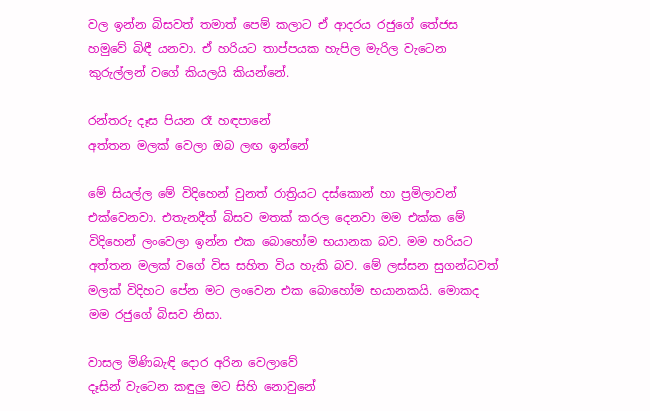වල ඉන්න බිසවත් තමාත් පෙම් කලාට ඒ ආදරය රජුගේ තේජස හමුවේ බිඳී යනවා. ඒ හරියට තාප්පයක හැපිල මැරිල වැටෙන කුරුල්ලන් වගේ කියලයි කියන්නේ.

රන්තරු දෑස පියන රෑ හඳපානේ
අත්තන මලක් වෙලා ඔබ ලඟ ඉන්නේ

මේ සියල්ල මේ විදිහෙන් වුනත් රාත්‍රියට දස්කොන් හා ප්‍රමිලාවන් එක්වෙනවා. එතැනදීත් බිසව මතක් කරල දෙනවා මම එක්ක මේ විදිහෙන් ලංවෙලා ඉන්න එක බොහෝම භයානක බව. මම හරියට අත්තන මලක් වගේ විස සහිත විය හැකි බව. මේ ලස්සන සුගන්ධවත් මලක් විදිහට පේන මට ලංවෙන එක බොහෝම භයානකයි. මොකද මම රජුගේ බිසව නිසා.

වාසල මිණිබැඳි දොර අරින වෙලාවේ
දෑසින් වැටෙන කඳුලු මට සිහි නොවුනේ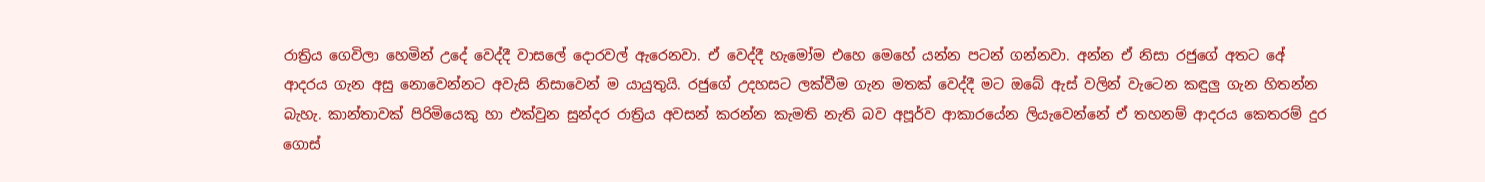රාත්‍රිය ගෙවිලා හෙමින් උදේ වෙද්දී වාසලේ දොරවල් ඇරෙනවා. ඒ වෙද්දී හැමෝම එහෙ මෙහේ යන්න පටන් ගන්නවා. අන්න ඒ නිසා රජුගේ අතට අ‍ේ ආදරය ගැන අසු නොවෙන්නට අවැසි නිසාවෙන් ම යායුතුයි. රජුගේ උදහසට ලක්වීම ගැන මතක් වෙද්දී මට ඔබේ ඇස් වලින් වැටෙන කඳුලු ගැන හිතන්න බැහැ. කාන්තාවක් පිරිමියෙකු හා එක්වුන සුන්දර රාත්‍රිය අවසන් කරන්න කැමති නැති බව අපූර්ව ආකාරයේන ලියැවෙන්නේ ඒ තහනම් ආදරය කෙතරම් දුර ගොස්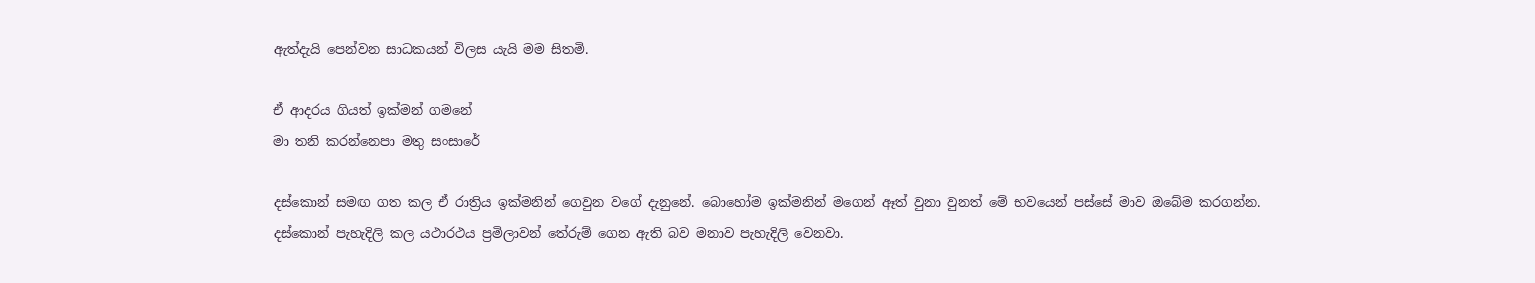ඇත්දැයි පෙන්වන සාධකයන් විලස යැයි මම සිතමි.

ඒ ආදරය ගියත් ඉක්මන් ගමනේ
මා තනි කරන්නෙපා මතු සංසාරේ

දස්කොන් සමඟ ගත කල ඒ රාත්‍රිය ඉක්මනින් ගෙවුන වගේ දැනුනේ. බොහෝම ඉක්මනින් මගෙන් ඈත් වුනා වුනත් මේ භවයෙන් පස්සේ මාව ඔබේම කරගන්න. දස්කොන් පැහැදිලි කල යථාරථය ප්‍රමිලාවන් තේරුම් ගෙන ඇති බව මනාව පැහැදිලි වෙනවා.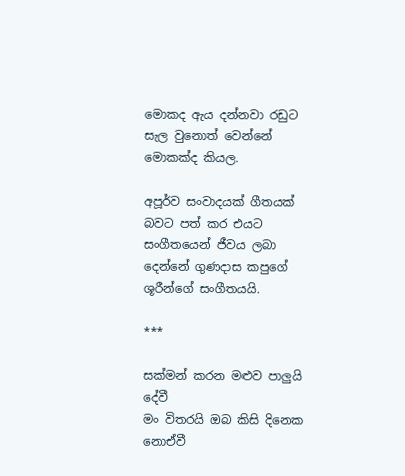මොකද ඇය දන්නවා රඩුට සැල වුනොත් වෙන්නේ මොකක්ද කියල.

අපූර්ව සංවාදයක් ගීතයක් බවට පත් කර එයට සංගීතයෙන් ජීවය ලබා දෙන්නේ ගුණදාස කපුගේ ශූරීන්ගේ සංගීතයයි.

***

සක්මන් කරන මළුව පාලුයි දේවී
මං විතරයි ඔබ කිසි දිනෙක නොඒවී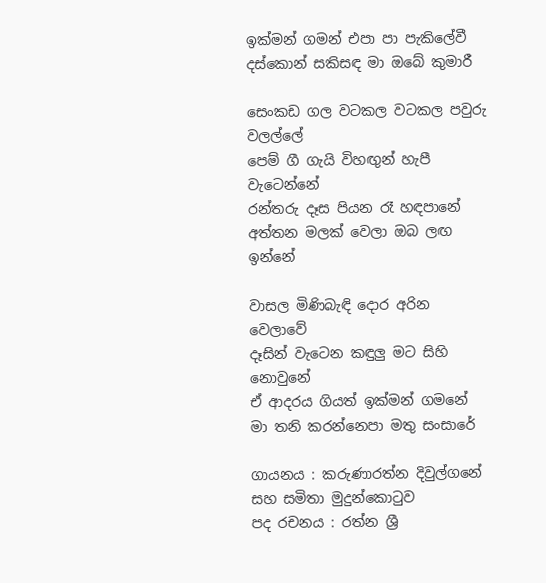ඉක්මන් ගමන් එපා පා පැකිලේවී
දස්කොන් සකිසඳ මා ඔබේ කුමාරී

සෙංකඩ ගල වටකල වටකල පවුරු වලල්ලේ
පෙම් ගී ගැයි විහඟුන් හැපී වැටෙන්නේ
රන්තරු දෑස පියන රෑ හඳපානේ
අත්තන මලක් වෙලා ඔබ ලඟ ඉන්නේ

වාසල මිණිබැඳි දොර අරින වෙලාවේ
දෑසින් වැටෙන කඳුලු මට සිහි නොවුනේ
ඒ ආදරය ගියත් ඉක්මන් ගමනේ
මා තනි කරන්නෙපා මතු සංසාරේ

ගායනය : කරුණාරත්න දිවුල්ගනේ සහ සමිතා මුදුන්කොටුව
පද රචනය : රත්න ශ්‍රී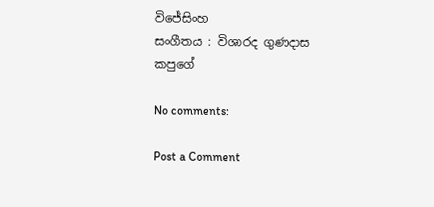විජේසිංහ
සංගීතය : විශාරද ගුණදාස කපුගේ

No comments:

Post a Comment